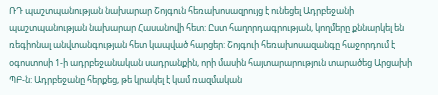ՌԴ պաշտպանության նախարար Շոյգուն հեռախոսազրույց է ունեցել Ադրբեջանի պաշտպանության նախարար Հասանովի հետ: Ըստ հաղորդագրության, կողմերը քննարկել են ռեգիոնալ անվտանգության հետ կապված հարցեր: Շոյգուի հեռախոսազանգը հաջորդում է օգոստոսի 1-ի ադրբեջանական սադրանքին, որի մասին հայտարարություն տարածեց Արցախի ՊԲ-ն: Ադրբեջանը հերքեց, թե կրակել է կամ ռազմական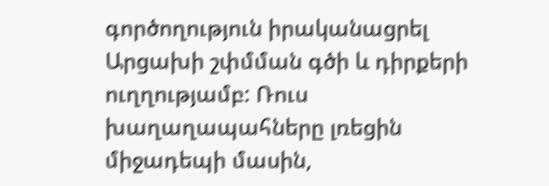գործողություն իրականացրել Արցախի շփմման գծի և դիրքերի ուղղությամբ: Ռուս խաղաղապահները լռեցին միջադեպի մասին,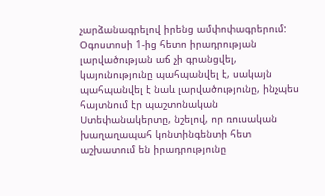չարձանագրելով իրենց ամփոփագրերում:
Օգոստոսի 1-ից հետո իրադրության լարվածության աճ չի գրանցվել, կայունությունը պահպանվել է, սակայն պահպանվել է նաև լարվածությունը, ինչպես հայտնում էր պաշտոնական Ստեփանակերտը, նշելով, որ ռուսական խաղաղապահ կոնտինգենտի հետ աշխատում են իրադրությունը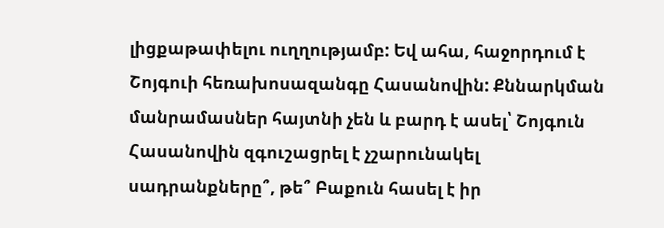լիցքաթափելու ուղղությամբ: Եվ ահա, հաջորդում է Շոյգուի հեռախոսազանգը Հասանովին: Քննարկման մանրամասներ հայտնի չեն և բարդ է ասել՝ Շոյգուն Հասանովին զգուշացրել է չշարունակել սադրանքները՞, թե՞ Բաքուն հասել է իր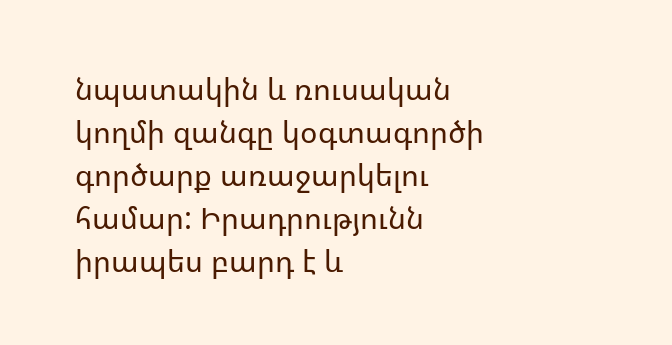նպատակին և ռուսական կողմի զանգը կօգտագործի գործարք առաջարկելու համար: Իրադրությունն իրապես բարդ է և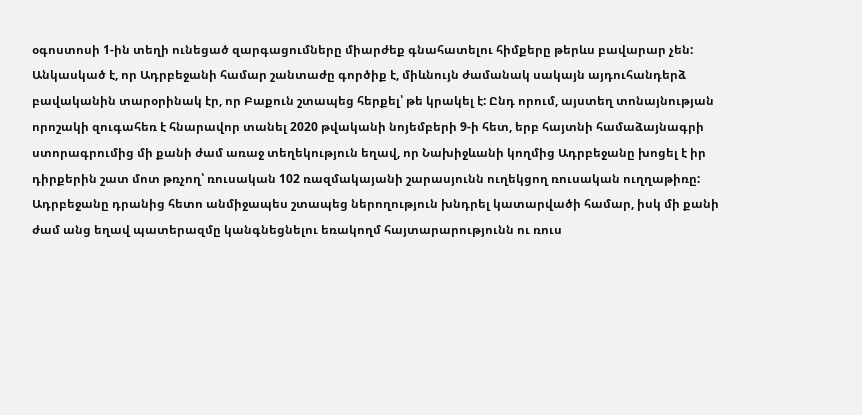օգոստոսի 1-ին տեղի ունեցած զարգացումները միարժեք գնահատելու հիմքերը թերևս բավարար չեն: Անկասկած է, որ Ադրբեջանի համար շանտաժը գործիք է, միևնույն ժամանակ սակայն այդուհանդերձ բավականին տարօրինակ էր, որ Բաքուն շտապեց հերքել՝ թե կրակել է: Ընդ որում, այստեղ տոնայնության որոշակի զուգահեռ է հնարավոր տանել 2020 թվականի նոյեմբերի 9-ի հետ, երբ հայտնի համաձայնագրի ստորագրումից մի քանի ժամ առաջ տեղեկություն եղավ, որ Նախիջևանի կողմից Ադրբեջանը խոցել է իր դիրքերին շատ մոտ թռչող՝ ռուսական 102 ռազմակայանի շարասյունն ուղեկցող ռուսական ուղղաթիռը: Ադրբեջանը դրանից հետո անմիջապես շտապեց ներողություն խնդրել կատարվածի համար, իսկ մի քանի ժամ անց եղավ պատերազմը կանգնեցնելու եռակողմ հայտարարությունն ու ռուս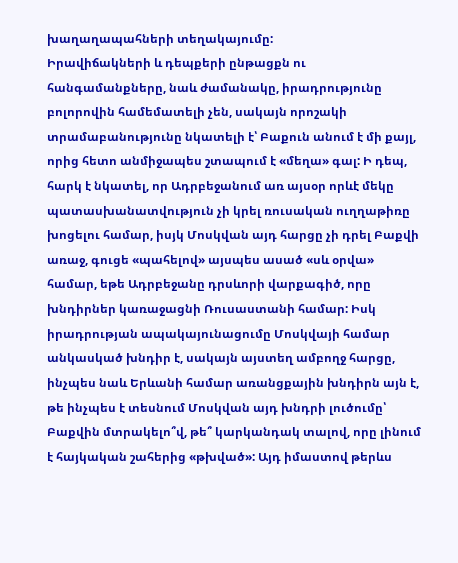խաղաղապահների տեղակայումը:
Իրավիճակների և դեպքերի ընթացքն ու հանգամանքները, նաև ժամանակը, իրադրությունը բոլորովին համեմատելի չեն, սակայն որոշակի տրամաբանությունը նկատելի է՝ Բաքուն անում է մի քայլ, որից հետո անմիջապես շտապում է «մեղա» գալ: Ի դեպ, հարկ է նկատել, որ Ադրբեջանում առ այսօր որևէ մեկը պատասխանատվություն չի կրել ռուսական ուղղաթիռը խոցելու համար, իսյկ Մոսկվան այդ հարցը չի դրել Բաքվի առաջ, գուցե «պահելով» այսպես ասած «սև օրվա» համար, եթե Ադրբեջանը դրսևորի վարքագիծ, որը խնդիրներ կառաջացնի Ռուսաստանի համար: Իսկ իրադրության ապակայունացումը Մոսկվայի համար անկասկած խնդիր է, սակայն այստեղ ամբողջ հարցը, ինչպես նաև Երևանի համար առանցքային խնդիրն այն է, թե ինչպես է տեսնում Մոսկվան այդ խնդրի լուծումը՝ Բաքվին մտրակելո՞վ, թե՞ կարկանդակ տալով, որը լինում է հայկական շահերից «թխված»: Այդ իմաստով թերևս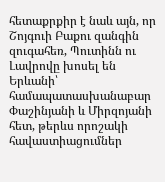հետաքրքիր է նաև այն, որ Շոյգուի Բաքու զանգին զուգահեռ, Պուտինն ու Լավրովը խոսել են Երևանի՝ համապատասխանաբար Փաշինյանի և Միրզոյանի հետ, թերևս որոշակի հավաստիացումներ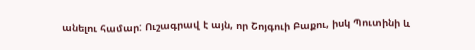անելու համար: Ուշագրավ է այն, որ Շոյգուի Բաքու, իսկ Պուտինի և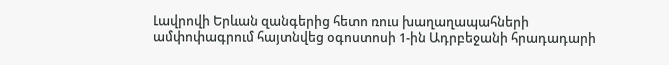Լավրովի Երևան զանգերից հետո ռուս խաղաղապահների ամփոփագրում հայտնվեց օգոստոսի 1-ին Ադրբեջանի հրադադարի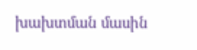խախտման մասին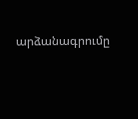արձանագրումը